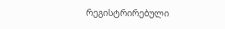რეგისტრირებული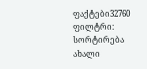ფაქტები32760
ფილტრი:
სორტირება ახალი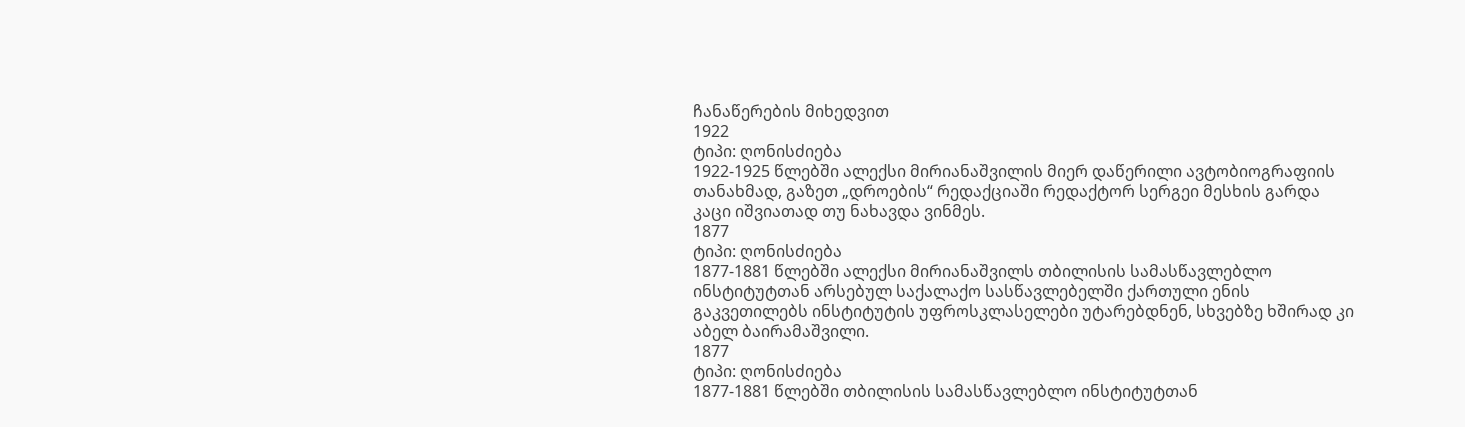ჩანაწერების მიხედვით
1922
ტიპი: ღონისძიება
1922-1925 წლებში ალექსი მირიანაშვილის მიერ დაწერილი ავტობიოგრაფიის თანახმად, გაზეთ „დროების“ რედაქციაში რედაქტორ სერგეი მესხის გარდა კაცი იშვიათად თუ ნახავდა ვინმეს.
1877
ტიპი: ღონისძიება
1877-1881 წლებში ალექსი მირიანაშვილს თბილისის სამასწავლებლო ინსტიტუტთან არსებულ საქალაქო სასწავლებელში ქართული ენის გაკვეთილებს ინსტიტუტის უფროსკლასელები უტარებდნენ, სხვებზე ხშირად კი აბელ ბაირამაშვილი.
1877
ტიპი: ღონისძიება
1877-1881 წლებში თბილისის სამასწავლებლო ინსტიტუტთან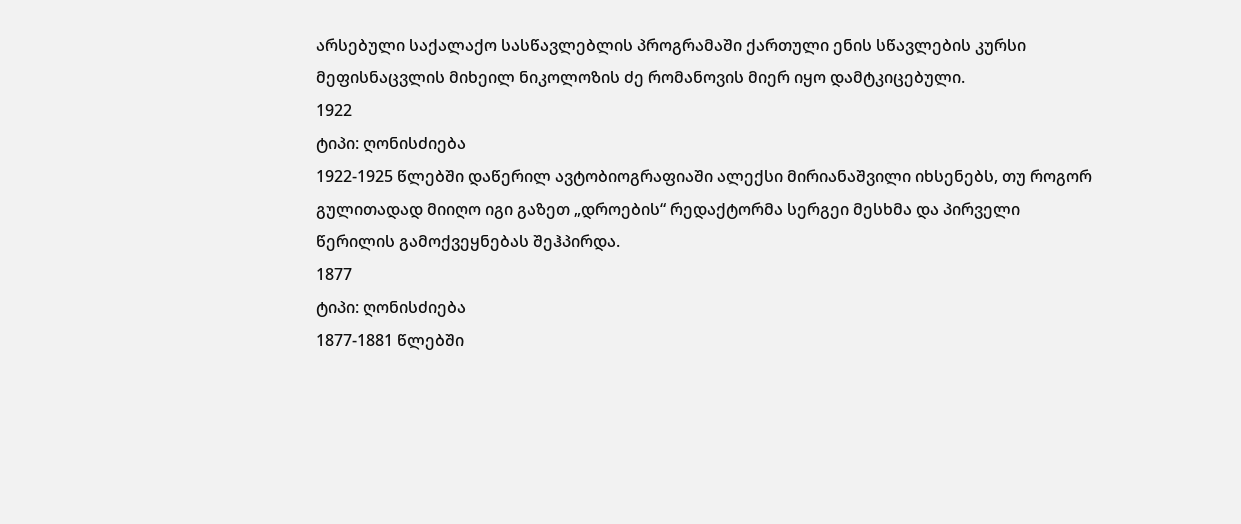არსებული საქალაქო სასწავლებლის პროგრამაში ქართული ენის სწავლების კურსი მეფისნაცვლის მიხეილ ნიკოლოზის ძე რომანოვის მიერ იყო დამტკიცებული.
1922
ტიპი: ღონისძიება
1922-1925 წლებში დაწერილ ავტობიოგრაფიაში ალექსი მირიანაშვილი იხსენებს, თუ როგორ გულითადად მიიღო იგი გაზეთ „დროების“ რედაქტორმა სერგეი მესხმა და პირველი წერილის გამოქვეყნებას შეჰპირდა.
1877
ტიპი: ღონისძიება
1877-1881 წლებში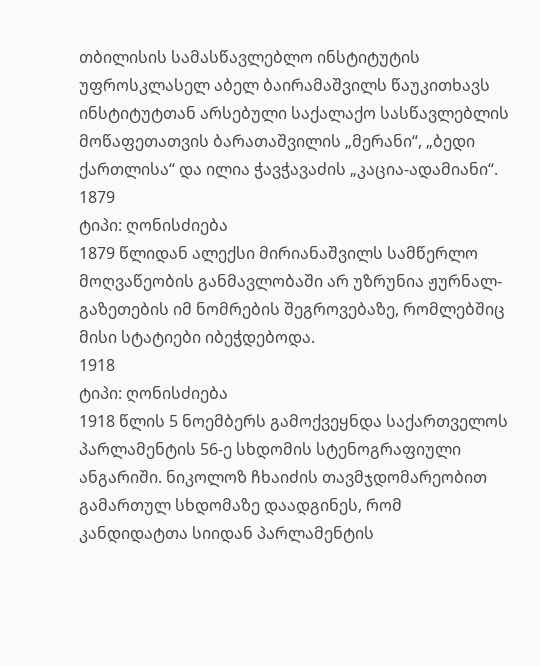თბილისის სამასწავლებლო ინსტიტუტის უფროსკლასელ აბელ ბაირამაშვილს წაუკითხავს ინსტიტუტთან არსებული საქალაქო სასწავლებლის მოწაფეთათვის ბარათაშვილის „მერანი“, „ბედი ქართლისა“ და ილია ჭავჭავაძის „კაცია-ადამიანი“.
1879
ტიპი: ღონისძიება
1879 წლიდან ალექსი მირიანაშვილს სამწერლო მოღვაწეობის განმავლობაში არ უზრუნია ჟურნალ-გაზეთების იმ ნომრების შეგროვებაზე, რომლებშიც მისი სტატიები იბეჭდებოდა.
1918
ტიპი: ღონისძიება
1918 წლის 5 ნოემბერს გამოქვეყნდა საქართველოს პარლამენტის 56-ე სხდომის სტენოგრაფიული ანგარიში. ნიკოლოზ ჩხაიძის თავმჯდომარეობით გამართულ სხდომაზე დაადგინეს, რომ კანდიდატთა სიიდან პარლამენტის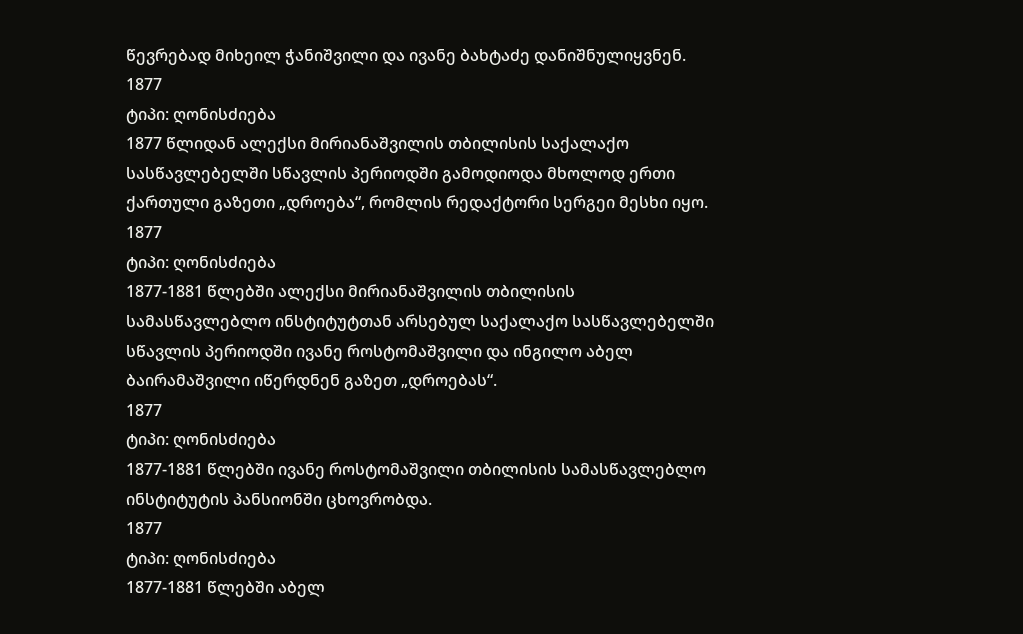წევრებად მიხეილ ჭანიშვილი და ივანე ბახტაძე დანიშნულიყვნენ.
1877
ტიპი: ღონისძიება
1877 წლიდან ალექსი მირიანაშვილის თბილისის საქალაქო სასწავლებელში სწავლის პერიოდში გამოდიოდა მხოლოდ ერთი ქართული გაზეთი „დროება“, რომლის რედაქტორი სერგეი მესხი იყო.
1877
ტიპი: ღონისძიება
1877-1881 წლებში ალექსი მირიანაშვილის თბილისის სამასწავლებლო ინსტიტუტთან არსებულ საქალაქო სასწავლებელში სწავლის პერიოდში ივანე როსტომაშვილი და ინგილო აბელ ბაირამაშვილი იწერდნენ გაზეთ „დროებას“.
1877
ტიპი: ღონისძიება
1877-1881 წლებში ივანე როსტომაშვილი თბილისის სამასწავლებლო ინსტიტუტის პანსიონში ცხოვრობდა.
1877
ტიპი: ღონისძიება
1877-1881 წლებში აბელ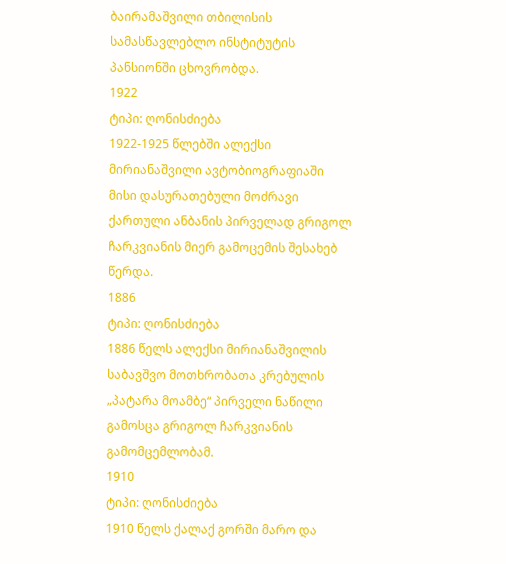ბაირამაშვილი თბილისის სამასწავლებლო ინსტიტუტის პანსიონში ცხოვრობდა.
1922
ტიპი: ღონისძიება
1922-1925 წლებში ალექსი მირიანაშვილი ავტობიოგრაფიაში მისი დასურათებული მოძრავი ქართული ანბანის პირველად გრიგოლ ჩარკვიანის მიერ გამოცემის შესახებ წერდა.
1886
ტიპი: ღონისძიება
1886 წელს ალექსი მირიანაშვილის საბავშვო მოთხრობათა კრებულის „პატარა მოამბე“ პირველი ნაწილი გამოსცა გრიგოლ ჩარკვიანის გამომცემლობამ.
1910
ტიპი: ღონისძიება
1910 წელს ქალაქ გორში მარო და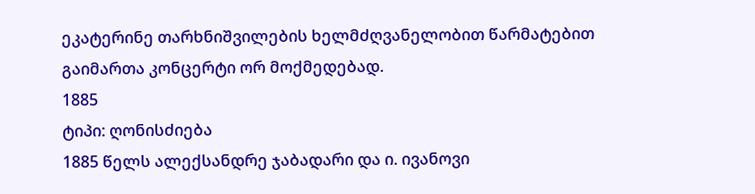ეკატერინე თარხნიშვილების ხელმძღვანელობით წარმატებით გაიმართა კონცერტი ორ მოქმედებად.
1885
ტიპი: ღონისძიება
1885 წელს ალექსანდრე ჯაბადარი და ი. ივანოვი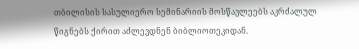თბილისის სასულიერო სემინარიის მოსწავლეებს აკრძალულ წიგნებს ქირით აძლევდნენ ბიბლიოთეკიდან.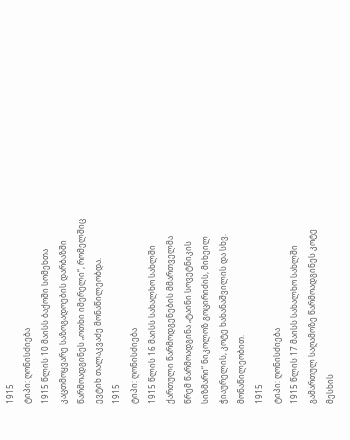1915
ტიპი: ღონისძიება
1915 წლის 10 მაისს ბაქოში სომეხთა კაცთმოყვარე საზოგადოების დარბაზში წარმოადგინეს „ოთხი იმერელი“, რომელშიც ევტიხ თალაკვაძე მონაწილეობდა.
1915
ტიპი: ღონისძიება
1915 წლის 16 მაისს სახალხო სახლში ქართული წარმოდგენების მმართველმა წრემ წარმოადგინა „ტაინი სოვეტნიკის სიზმარი“ ნიკოლოზ გოცირიძის, მიხეილ ჭიაურელის, კოტე ხახანაშვილის და სხვ. მონაწილეობით.
1915
ტიპი: ღონისძიება
1915 წლის 17 მაისს სახალხო სახლში გამართულ საღამოზე წარმოადგინეს კოტე მესხის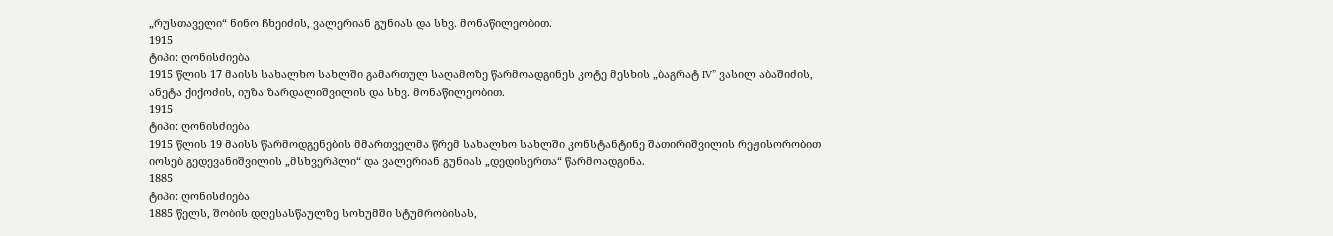„რუსთაველი“ ნინო ჩხეიძის, ვალერიან გუნიას და სხვ. მონაწილეობით.
1915
ტიპი: ღონისძიება
1915 წლის 17 მაისს სახალხო სახლში გამართულ საღამოზე წარმოადგინეს კოტე მესხის „ბაგრატ IV” ვასილ აბაშიძის, ანეტა ქიქოძის, იუზა ზარდალიშვილის და სხვ. მონაწილეობით.
1915
ტიპი: ღონისძიება
1915 წლის 19 მაისს წარმოდგენების მმართველმა წრემ სახალხო სახლში კონსტანტინე შათირიშვილის რეჟისორობით იოსებ გედევანიშვილის „მსხვერპლი“ და ვალერიან გუნიას „დედისერთა“ წარმოადგინა.
1885
ტიპი: ღონისძიება
1885 წელს, შობის დღესასწაულზე სოხუმში სტუმრობისას,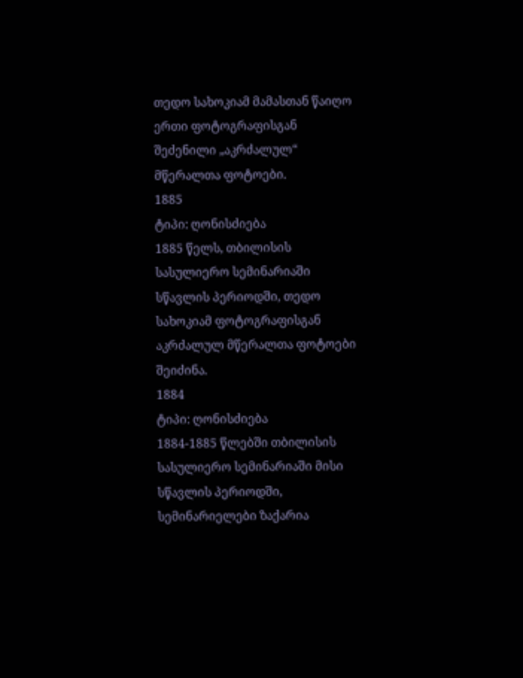თედო სახოკიამ მამასთან წაიღო ერთი ფოტოგრაფისგან შეძენილი „აკრძალულ“ მწერალთა ფოტოები.
1885
ტიპი: ღონისძიება
1885 წელს, თბილისის სასულიერო სემინარიაში სწავლის პერიოდში, თედო სახოკიამ ფოტოგრაფისგან აკრძალულ მწერალთა ფოტოები შეიძინა.
1884
ტიპი: ღონისძიება
1884-1885 წლებში თბილისის სასულიერო სემინარიაში მისი სწავლის პერიოდში, სემინარიელები ზაქარია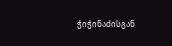ჭიჭინაძისგან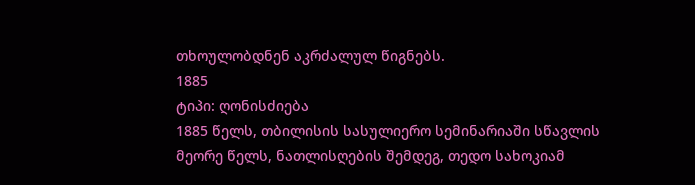თხოულობდნენ აკრძალულ წიგნებს.
1885
ტიპი: ღონისძიება
1885 წელს, თბილისის სასულიერო სემინარიაში სწავლის მეორე წელს, ნათლისღების შემდეგ, თედო სახოკიამ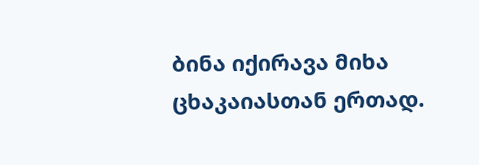ბინა იქირავა მიხა ცხაკაიასთან ერთად.